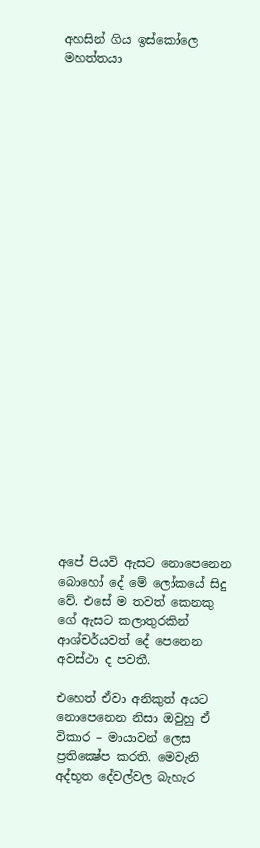අහසින් ගිය ඉස්කෝලෙ මහත්තයා

























අපේ පියවි ඇසට නොපෙනෙන බොහෝ දේ මේ ලෝකයේ සිදු වේ. එසේ ම තවත් කෙනකු ගේ ඇසට කලාතුරකින් ආශ්චර්යවත් දේ පෙනෙන අවස්ථා ද පවතී.

එහෙත් ඒවා අනිකුත් අයට නොපෙනෙන නිසා ඔවුහු ඒ විකාර – මායාවන් ලෙස ප්‍රතික්‍ෂේප කරති. මෙවැනි
අද්භූත දේවල්වල බැහැර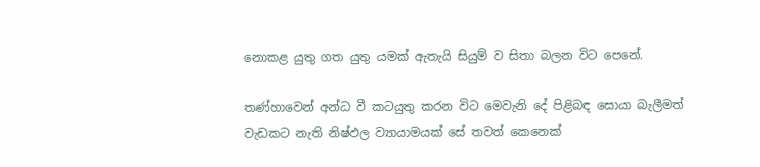නොකළ යුතු ගත යුතු යමක් ඇතැයි සියුම් ව සිතා බලන විට පෙනේ.

තණ්හාවෙන් අන්ධ වී කටයුතු කරන විට මෙවැනි දේ පිළිබඳ සොයා බැලීමත් වැඩකට නැති නිෂ්ඵල ව්‍යායාමයක් සේ තවත් කෙනෙක්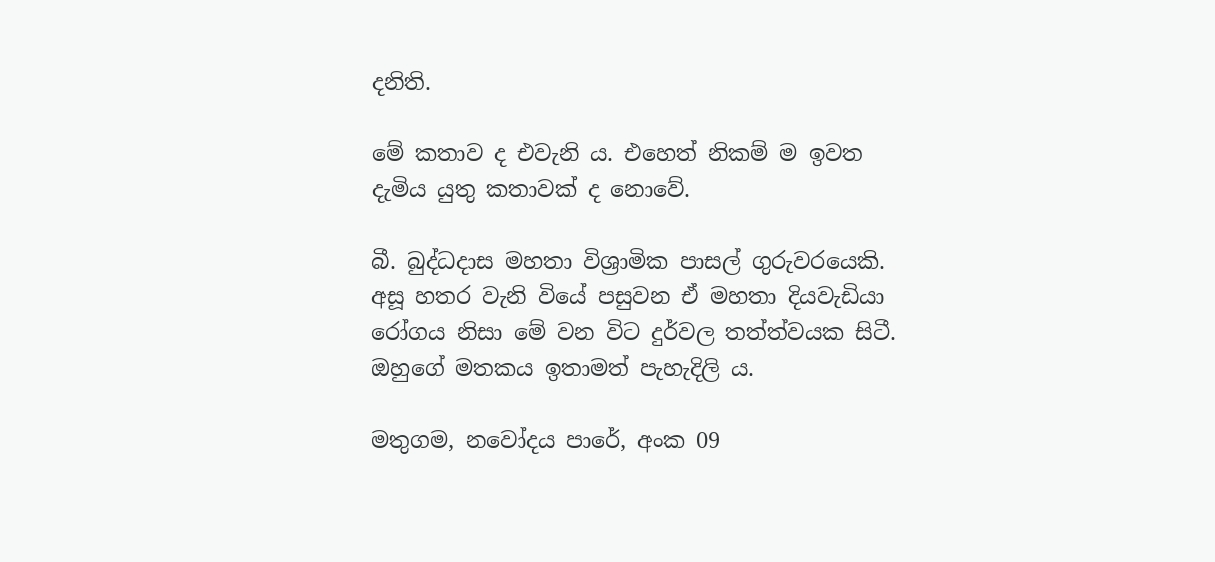දනිති.

මේ කතාව ද එවැනි ය. එහෙත් නිකම් ම ඉවත දැමිය යුතු කතාවක් ද නොවේ.

බී. බුද්ධදාස මහතා විශ්‍රාමික පාසල් ගුරුවරයෙකි. අසූ හතර වැනි වියේ පසුවන ඒ මහතා දියවැඩියා රෝගය නිසා මේ වන විට දුර්වල තත්ත්වයක සිටී. ඔහුගේ මතකය ඉතාමත් පැහැදිලි ය.

මතුගම, නවෝදය පාරේ, අංක 09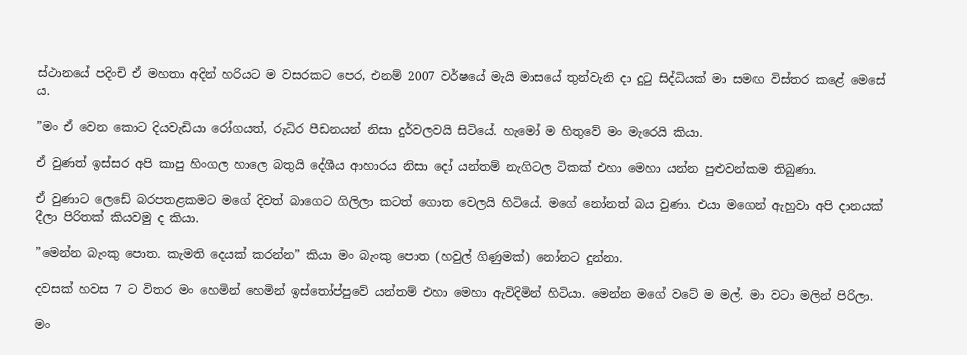ස්ථානයේ පදිංචි ඒ මහතා අදින් හරියට ම වසරකට පෙර, එනම් 2007 වර්ෂයේ මැයි මාසයේ තුන්වැනි දා දුටු සිද්ධියක් මා සමඟ විස්තර කළේ මෙසේ ය.

”මං ඒ වෙන කොට දියවැඩියා රෝගයත්, රුධිර පීඩනයන් නිසා දුර්වලවයි සිටියේ. හැමෝ ම හිතුවේ මං මැරෙයි කියා.

ඒ වුණත් ඉස්සර අපි කාපු හිංගල හාලෙ බතුයි දේශීය ආහාරය නිසා දෝ යන්තම් නැගිටල ටිකක් එහා මෙහා යන්න පුළුවන්කම තිබුණා.

ඒ වුණාට ලෙඩේ බරපතළකමට මගේ දිවත් බාගෙට ගිලිලා කටත් ගොත වෙලයි හිටියේ. මගේ නෝනත් බය වුණා. එයා මගෙන් ඇහුවා අපි දානයක් දීලා පිරිතක් කියවමු ද කියා.

”මෙන්න බැංකු පොත. කැමති දෙයක් කරන්න” කියා මං බැංකු පොත (හවුල් ගිණුමක්) නෝනට දුන්නා.

දවසක් හවස 7 ට විතර මං හෙමින් හෙමින් ඉස්තෝප්පුවේ යන්තම් එහා මෙහා ඇවිදිමින් හිටියා. මෙන්න මගේ වටේ ම මල්. මා වටා මලින් පිරිලා.

මං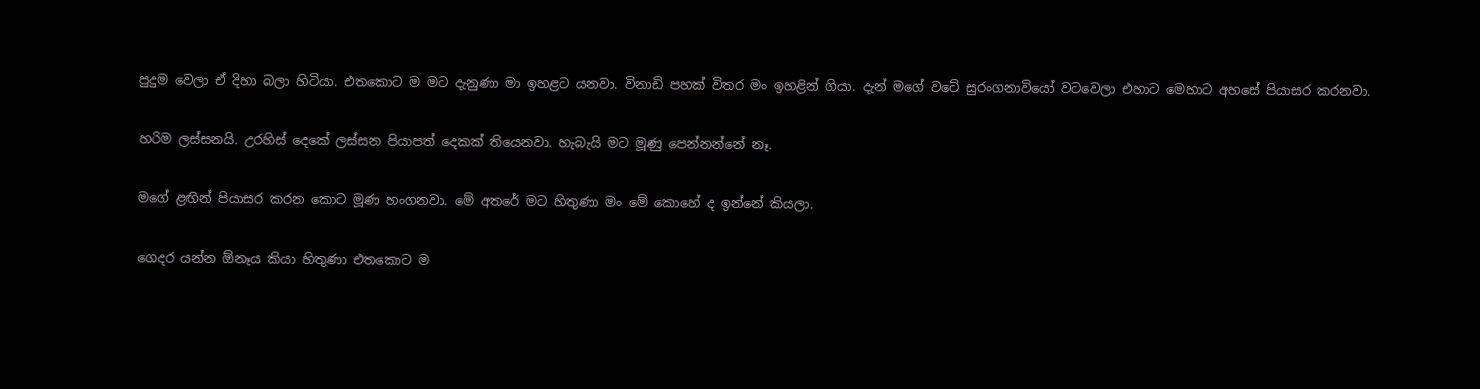පුදුම වෙලා ඒ දිහා බලා හිටියා. එතකොට ම මට දැනුණා මා ඉහළට යනවා. විනාඩි පහක් විතර මං ඉහළින් ගියා. දැන් මගේ වටේ සුරංගනාවියෝ වටවෙලා එහාට මෙහාට අහසේ පියාසර කරනවා.

හරිම ලස්සනයි. උරහිස් දෙකේ ලස්සන පියාපත් දෙකක් තියෙනවා. හැබැයි මට මූණු පෙන්නන්නේ නෑ.

මගේ ළඟින් පියාසර කරන කොට මූණ හංගනවා. මේ අතරේ මට හිතුණා මං මේ කොහේ ද ඉන්නේ කියලා.

ගෙදර යන්න ඕනෑය කියා හිතුණා එතකොට ම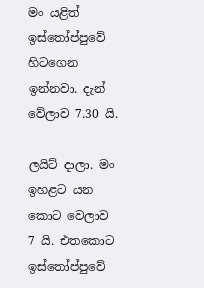මං යළිත් ඉස්තෝප්පුවේ හිටගෙන ඉන්නවා. දැන් වේලාව 7.30 යි.

ලයිට් දාලා. මං ඉහළට යන කොට වෙලාව 7 යි. එතකොට ඉස්තෝප්පුවේ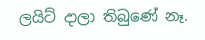ලයිට් දාලා තිබුණේ නෑ.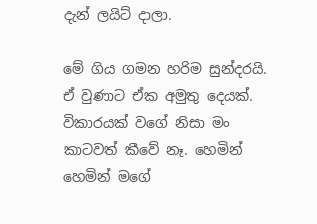දැන් ලයිට් දාලා.

මේ ගිය ගමන හරිම සුන්දරයි. ඒ වුණාට ඒක අමුතු දෙයක්. විකාරයක් වගේ නිසා මං කාටවත් කීවේ නෑ. හෙමින් හෙමින් මගේ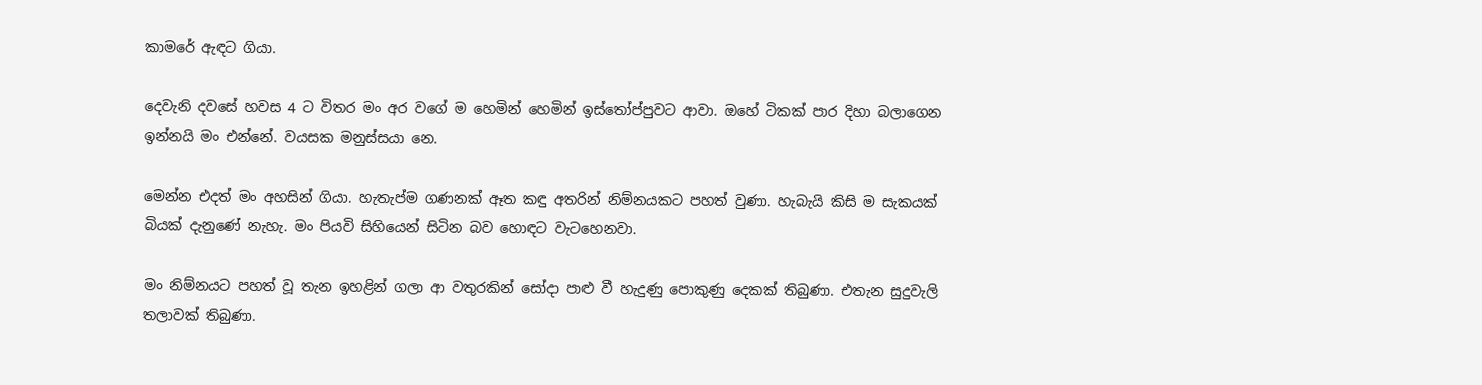කාමරේ ඇඳට ගියා.

දෙවැනි දවසේ හවස 4 ට විතර මං අර වගේ ම හෙමින් හෙමින් ඉස්තෝප්පුවට ආවා. ඔහේ ටිකක් පාර දිහා බලාගෙන ඉන්නයි මං එන්නේ. වයසක මනුස්සයා නෙ.

මෙන්න එදත් මං අහසින් ගියා. හැතැප්ම ගණනක් ඈත කඳු අතරින් නිම්නයකට පහත් වුණා. හැබැයි කිසි ම සැකයක් බියක් දැනුණේ නැහැ. මං පියවි සිහියෙන් සිටින බව හොඳට වැටහෙනවා.

මං නිම්නයට පහත් වූ තැන ඉහළින් ගලා ආ වතුරකින් සෝදා පාළු වී හැදුණු පොකුණු දෙකක් තිබුණා. එතැන සුදුවැලි තලාවක් තිබුණා.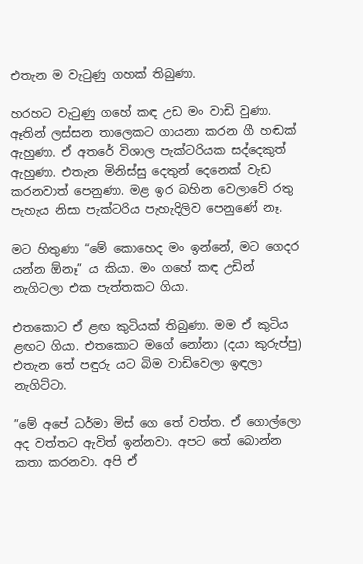එතැන ම වැටුණු ගහක් තිබුණා.

හරහට වැටුණු ගහේ කඳ උඩ මං වාඩි වුණා. ඈතින් ලස්සන තාලෙකට ගායනා කරන ගී හඬක් ඇහුණා. ඒ අතරේ විශාල පැක්ටරියක සද්දෙකුත් ඇහුණා. එතැන මිනිස්සු දෙතුන් දෙනෙක් වැඩ කරනවාත් පෙනුණා. මළ ඉර බහින වෙලාවේ රතු පැහැය නිසා පැක්ටරිය පැහැදිලිව පෙනුණේ නෑ.

මට හිතුණා “මේ කොහෙද මං ඉන්නේ, මට ගෙදර යන්න ඕනෑ” ය කියා. මං ගහේ කඳ උඩින් නැගිටලා එක පැත්තකට ගියා.

එතකොට ඒ ළඟ කුටියක් තිබුණා. මම ඒ කුටිය ළඟට ගියා. එතකොට මගේ නෝනා (දයා කුරුප්පු) එතැන තේ පඳුරු යට බිම වාඩිවෙලා ඉඳලා නැගිට්ටා.

”මේ අපේ ධර්මා මිස් ගෙ තේ වත්ත. ඒ ගොල්ලො අද වත්තට ඇවිත් ඉන්නවා. අපට තේ බොන්න කතා කරනවා. අපි ඒ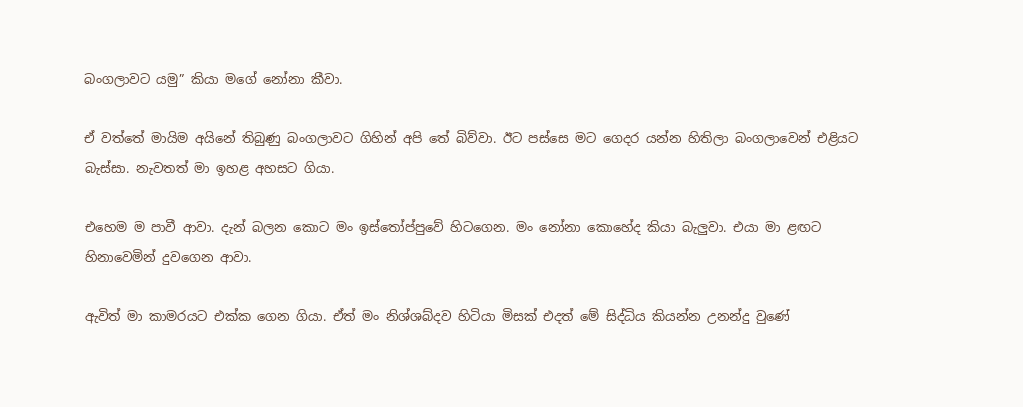බංගලාවට යමු” කියා මගේ නෝනා කීවා.

ඒ වත්තේ මායිම අයිනේ තිබුණු බංගලාවට ගිහින් අපි තේ බිව්වා. ඊට පස්සෙ මට ගෙදර යන්න හිතිලා බංගලාවෙන් එළියට බැස්සා. නැවතත් මා ඉහළ අහසට ගියා.

එහෙම ම පාවී ආවා. දැන් බලන කොට මං ඉස්තෝප්පුවේ හිටගෙන. මං නෝනා කොහේද කියා බැලුවා. එයා මා ළඟට හිනාවෙමින් දුවගෙන ආවා.

ඇවිත් මා කාමරයට එක්ක ගෙන ගියා. ඒත් මං නිශ්ශබ්දව හිටියා මිසක් එදත් මේ සිද්ධිය කියන්න උනන්දු වුණේ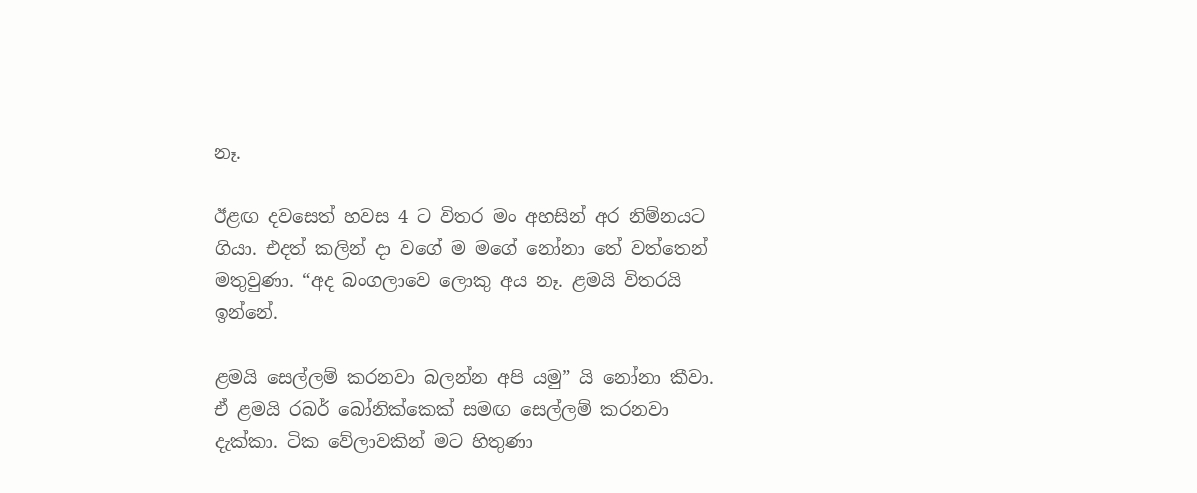නෑ.

ඊළඟ දවසෙත් හවස 4 ට විතර මං අහසින් අර නිම්නයට ගියා. එදත් කලින් දා වගේ ම මගේ නෝනා තේ වත්තෙන් මතුවුණා. “අද බංගලාවෙ ලොකු අය නෑ. ළමයි විතරයි ඉන්නේ.

ළමයි සෙල්ලම් කරනවා බලන්න අපි යමු” යි නෝනා කීවා. ඒ ළමයි රබර් බෝනික්කෙක් සමඟ සෙල්ලම් කරනවා දැක්කා. ටික වේලාවකින් මට හිතුණා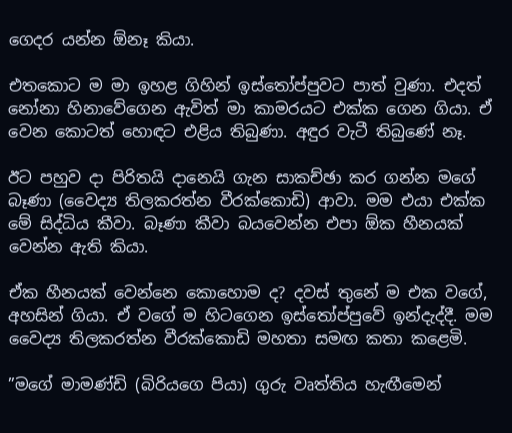ගෙදර යන්න ඕනෑ කියා.

එතකොට ම මා ඉහළ ගිහින් ඉස්තෝප්පුවට පාත් වුණා. එදත් නෝනා හිනාවේගෙන ඇවිත් මා කාමරයට එක්ක ගෙන ගියා. ඒ වෙන කොටත් හොඳට එළිය තිබුණා. අඳුර වැටී තිබුණේ නෑ.

ඊට පහුව දා පිරිතයි දානෙයි ගැන සාකච්ඡා කර ගන්න මගේ බෑණා (වෛද්‍ය තිලකරත්න වීරක්කොඩි) ආවා. මම එයා එක්ක මේ සිද්ධිය කීවා. බෑණා කීවා බයවෙන්න එපා ඕක හීනයක් වෙන්න ඇති කියා.

ඒක හීනයක් වෙන්නෙ කොහොම ද? දවස් තුනේ ම එක වගේ, අහසින් ගියා. ඒ වගේ ම හිටගෙන ඉස්තෝප්පුවේ ඉන්දැද්දී. මම වෛද්‍ය තිලකරත්න වීරක්කොඩි මහතා සමඟ කතා කළෙමි.

”මගේ මාමණ්ඩි (බිරියගෙ පියා) ගුරු වෘත්තිය හැඟීමෙන්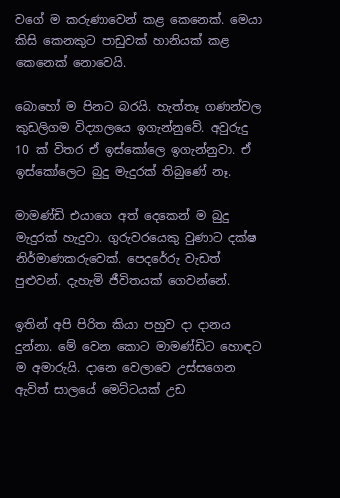වගේ ම කරුණාවෙන් කළ කෙනෙක්. මෙයා කිසි කෙනකුට පාඩුවක් හානියක් කළ කෙනෙක් නොවෙයි.

බොහෝ ම පිනට බරයි. හැත්තෑ ගණන්වල කුඩලිගම විද්‍යාලයෙ ඉගැන්නුවේ. අවුරුදු 10 ක් විතර ඒ ඉස්කෝලෙ ඉගැන්නුවා. ඒ ඉස්කෝලෙට බුදු මැදුරක් තිබුණේ නෑ.

මාමණ්ඩි එයාගෙ අත් දෙකෙන් ම බුදු මැදුරක් හැදුවා. ගුරුවරයෙකු වුණාට දක්ෂ නිර්මාණකරුවෙක්. පෙදරේරු වැඩත් පුළුවන්. දැහැමි ජීවිතයක් ගෙවන්නේ.

ඉතින් අපි පිරිත කියා පහුව දා දානය දුන්නා. මේ වෙන කොට මාමණ්ඩිට හොඳට ම අමාරුයි. දානෙ වෙලාවෙ උස්සගෙන ඇවිත් සාලයේ මෙට්ටයක් උඩ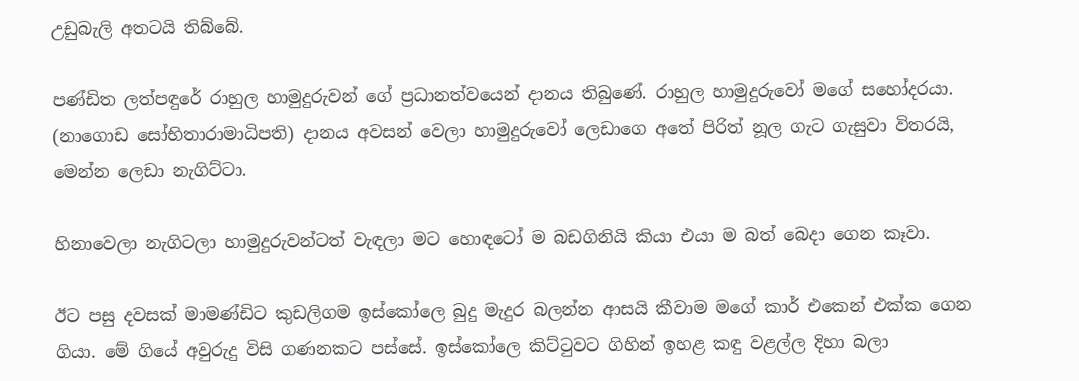උඩුබැලි අතටයි තිබ්බේ.

පණ්ඩිත ලත්පඳුරේ රාහුල හාමුදුරුවන් ගේ ප්‍රධානත්වයෙන් දානය තිබුණේ. රාහුල හාමුදුරුවෝ මගේ සහෝදරයා. (නාගොඩ සෝභිතාරාමාධිපති) දානය අවසන් වෙලා හාමුදුරුවෝ ලෙඩාගෙ අතේ පිරිත් නූල ගැට ගැසුවා විතරයි, මෙන්න ලෙඩා නැගිට්ටා.

හිනාවෙලා නැගිටලා හාමුදුරුවන්ටත් වැඳලා මට හොඳටෝ ම බඩගිනියි කියා එයා ම බත් බෙදා ගෙන කෑවා.

ඊට පසු දවසක් මාමණ්ඩිට කුඩලිගම ඉස්කෝලෙ බුදු මැදුර බලන්න ආසයි කීවාම මගේ කාර් එකෙන් එක්ක ගෙන ගියා. මේ ගියේ අවුරුදු විසි ගණනකට පස්සේ. ඉස්කෝලෙ කිට්ටුවට ගිහින් ඉහළ කඳු වළල්ල දිහා බලා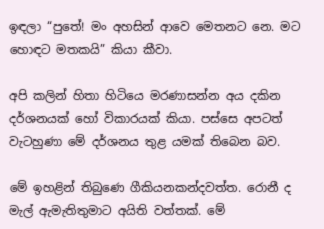ඉඳලා “පුතේ! මං අහසින් ආවෙ මෙතනට නෙ. මට හොඳට මතකයි” කියා කීවා.

අපි කලින් හිතා හිටියෙ මරණාසන්න අය දකින දර්ශනයක් හෝ විකාරයක් කියා. පස්සෙ අපටත් වැටහුණා මේ දර්ශනය තුළ යමක් තිබෙන බව.

මේ ඉහළින් තිබුණෙ ගීකියනකන්දවත්ත. රොනී ද මැල් ඇමැතිතුමාට අයිති වත්තක්. මේ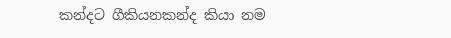කන්දට ගීකියනකන්ද කියා නම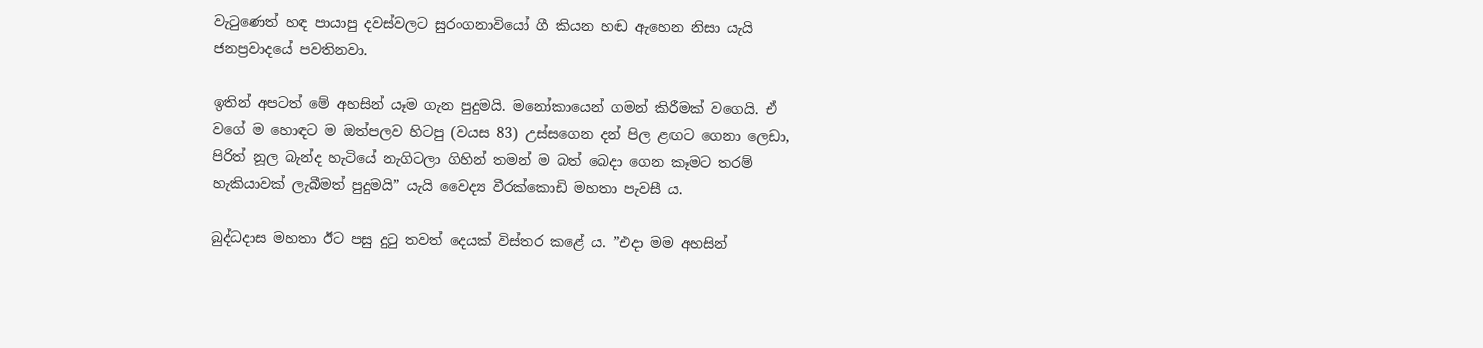වැටුණෙත් හඳ පායාපු දවස්වලට සුරංගනාවියෝ ගී කියන හඬ ඇහෙන නිසා යැයි ජනප්‍රවාදයේ පවතිනවා.

ඉතින් අපටත් මේ අහසින් යෑම ගැන පුදුමයි. මනෝකායෙන් ගමන් කිරීමක් වගෙයි. ඒ වගේ ම හොඳට ම ඔත්පලව හිටපු (වයස 83) උස්සගෙන දන් පිල ළඟට ගෙනා ලෙඩා, පිරිත් නූල බැන්ද හැටියේ නැගිටලා ගිහින් තමන් ම බත් බෙදා ගෙන කෑමට තරම් හැකියාවක් ලැබීමත් පුදුමයි” යැයි වෛද්‍ය වීරක්කොඩි මහතා පැවසී ය.

බුද්ධදාස මහතා ඊට පසු දුටු තවත් දෙයක් විස්තර කළේ ය. ”එදා මම අහසින්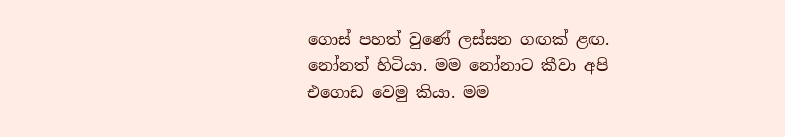ගොස් පහත් වුණේ ලස්සන ගඟක් ළඟ. නෝනත් හිටියා. මම නෝනාට කීවා අපි එගොඩ වෙමු කියා. මම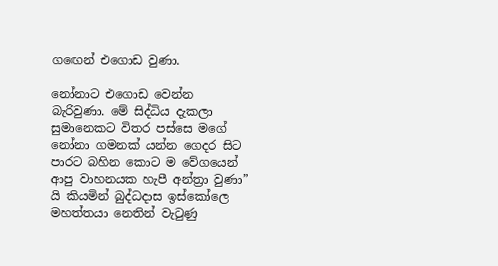ගඟෙන් එගොඩ වුණා.

නෝනාට එගොඩ වෙන්න බැරිවුණා. මේ සිද්ධිය දැකලා සුමානෙකට විතර පස්සෙ මගේ නෝනා ගමනක් යන්න ගෙදර සිට පාරට බහින කොට ම වේගයෙන් ආපු වාහනයක හැපී අන්ත්‍රා වුණා” යි කියමින් බුද්ධදාස ඉස්කෝලෙ මහත්තයා නෙතින් වැටුණු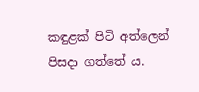කඳුළක් පිටි අත්ලෙන් පිසදා ගත්තේ ය.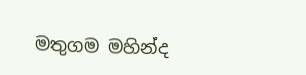මතුගම මහින්ද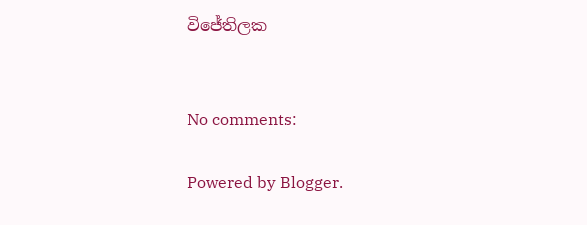විජේතිලක


No comments:

Powered by Blogger.